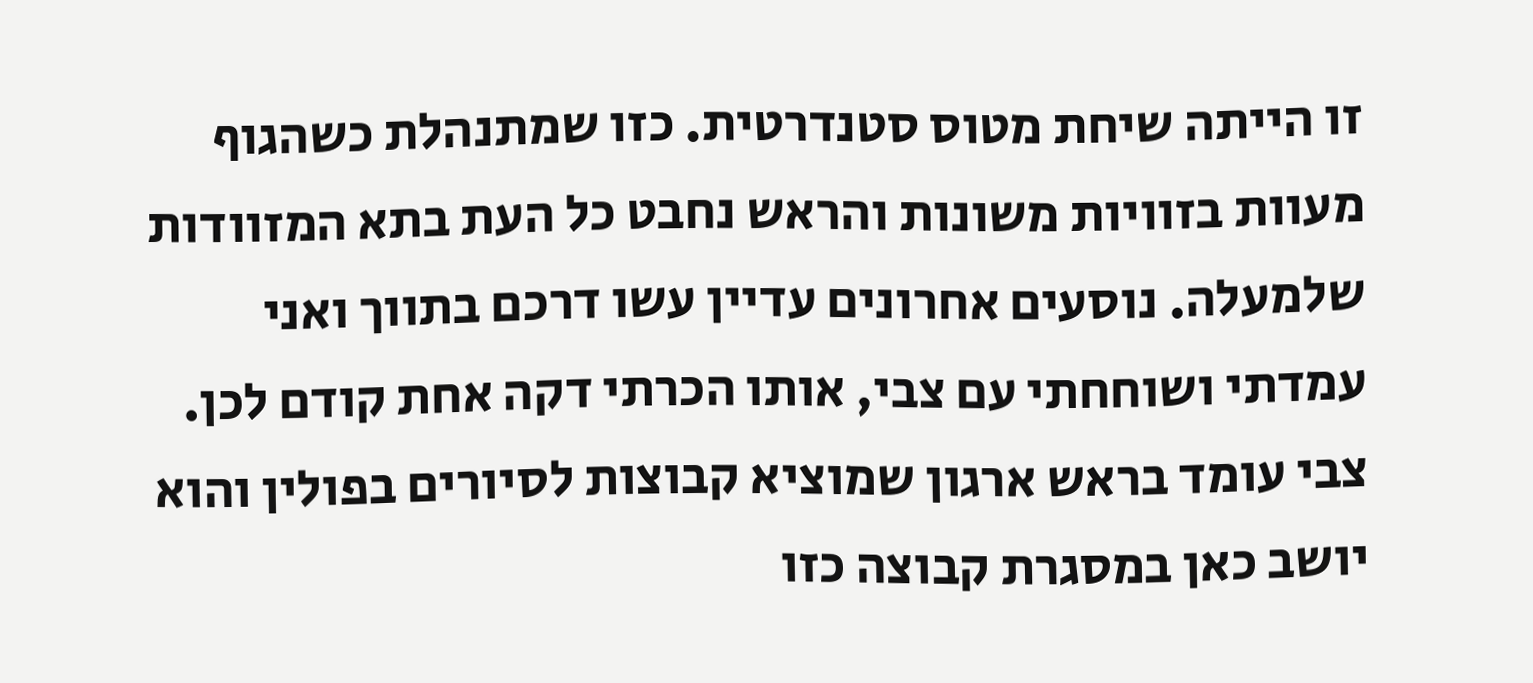זו הייתה שיחת מטוס סטנדרטית. כזו שמתנהלת כשהגוף מעוות בזוויות משונות והראש נחבט כל העת בתא המזוודות שלמעלה. נוסעים אחרונים עדיין עשו דרכם בתווך ואני עמדתי ושוחחתי עם צבי, אותו הכרתי דקה אחת קודם לכן. צבי עומד בראש ארגון שמוציא קבוצות לסיורים בפולין והוא יושב כאן במסגרת קבוצה כזו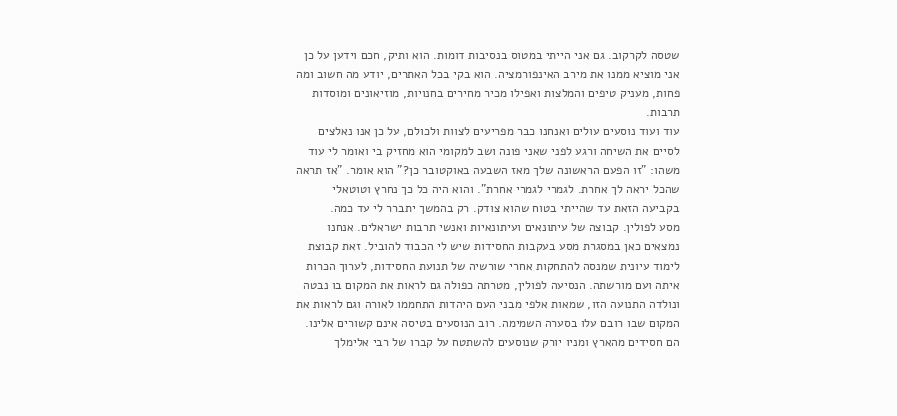שטסה לקרקוב. גם אני הייתי במטוס בנסיבות דומות. הוא ותיק, חכם וידען על כן אני מוציא ממנו את מירב האינפורמציה. הוא בקי בכל האתרים, יודע מה חשוב ומה פחות, מעניק טיפים והמלצות ואפילו מכיר מחירים בחנויות, מוזיאונים ומוסדות תרבות.
עוד ועוד נוסעים עולים ואנחנו כבר מפריעים לצוות ולכולם, על כן אנו נאלצים לסיים את השיחה ורגע לפני שאני פונה ושב למקומי הוא מחזיק בי ואומר לי עוד משהו: "זו הפעם הראשונה שלך מאז השבעה באוקטובר כן?" הוא אומר. "אז תראה שהכל יראה לך אחרת. לגמרי לגמרי אחרת". והוא היה כל כך נחרץ וטוטאלי בקביעה הזאת עד שהייתי בטוח שהוא צודק. רק בהמשך יתברר לי עד כמה.
מסע לפולין. קבוצה של עיתונאים ועיתונאיות ואנשי תרבות ישראלים. אנחנו נמצאים כאן במסגרת מסע בעקבות החסידות שיש לי הכבוד להוביל. זאת קבוצת לימוד עיונית שמנסה להתחקות אחרי שורשיה של תנועת החסידות, לערוך הכרות איתה ועם מורשתה. הנסיעה לפולין, מטרתה כפולה גם לראות את המקום בו נבטה ונולדה התנועה הזו, שמאות אלפי מבני העם היהדות התחממו לאורה וגם לראות את המקום שבו רובם עלו בסערה השמימה. רוב הנוסעים בטיסה אינם קשורים אלינו. הם חסידים מהארץ ומניו יורק שנוסעים להשתטח על קברו של רבי אלימלך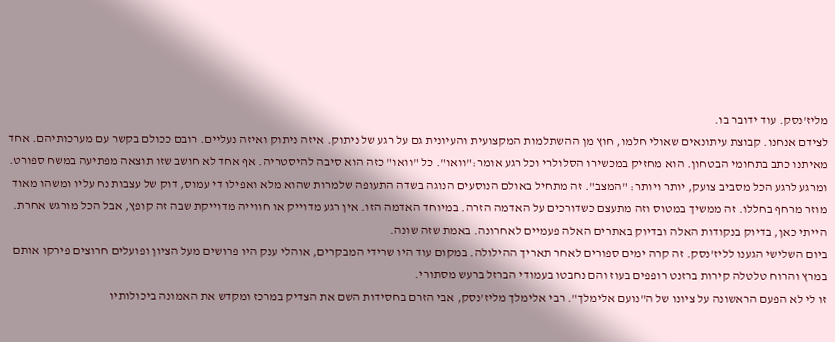מליז'נסק. עוד ידובר בו.
לצידם אנחנו. קבוצת עיתונאים שאולי חלמו, חוץ מן ההשתלמות המקצועית והעיונית גם על רגע של ניתוק. איזה ניתוק ואיזה נעליים. רובם ככולם בקשר עם מערכותיהם. אחד מאיתנו כתב בתחומי הבטחון. הוא מחזיק במכשירו הסלולרי וכל רגע אומר:"וואו". כל "וואו" כזה הוא סיבה להיסטריה. אף אחד לא חושב שזו תוצאה מפתיעה במשח ספורט.
ומרגע לרגע הכל מסביב צועק, יותר ויותר: "המצב". זה מתחיל באולם הנוסעים הנוגה בשדה התעופה שלמרות שהוא מלא ואפילו די עמוס, דוק של עצבות נח עליו ומשהו מאוד מוזר מרחף בחללו. זה ממשיך במטוס וזה מתעצם כשדורכים על האדמה הזרה. במיוחד האדמה הזו. אין רגע מדוייק או חווייה מדוייקת שבה זה קופץ, אבל הכל מורגש אחרת. הייתי כאן, בדיוק בנקודות האלה ובדיוק באתרים האלה פעמיים לאחרונה. באמת שזה שונה.
ביום השלישי הגענו לליז'נסק. זה קרה ימים ספורים לאחר תאריך ההילולה. במקום עוד היו שרידי המבקרים, אוהלי ענק היו פרושים מעל הציון ופועלים חרוצים פירקו אותם במרץ והרוח טלטלה קירות ברזנט רופפים בעוז והם נחבטו בעמודי הברזל ברעש מסתורי.
זו לי לא הפעם הראשונה על ציונו של ה"נועם אלימלך". רבי אלימלך מליז'נסק, אבי הזרם בחסידות השם את הצדיק במרכז ומקדש את האמונה ביכולותיו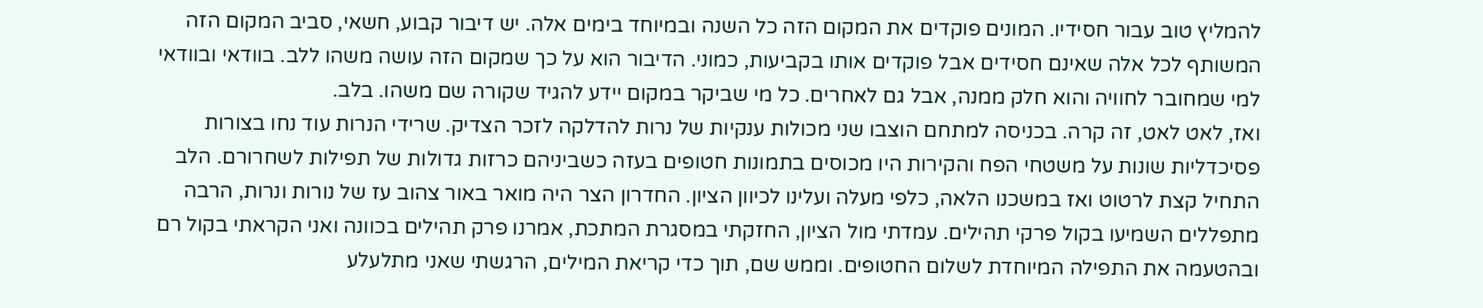להמליץ טוב עבור חסידיו. המונים פוקדים את המקום הזה כל השנה ובמיוחד בימים אלה. יש דיבור קבוע, חשאי, סביב המקום הזה המשותף לכל אלה שאינם חסידים אבל פוקדים אותו בקביעות, כמוני. הדיבור הוא על כך שמקום הזה עושה משהו ללב. בוודאי ובוודאי למי שמחובר לחוויה והוא חלק ממנה, אבל גם לאחרים. כל מי שביקר במקום יידע להגיד שקורה שם משהו. בלב.
ואז, לאט לאט, זה קרה. בכניסה למתחם הוצבו שני מכולות ענקיות של נרות להדלקה לזכר הצדיק. שרידי הנרות עוד נחו בצורות פסיכדליות שונות על משטחי הפח והקירות היו מכוסים בתמונות חטופים בעזה כשביניהם כרזות גדולות של תפילות לשחרורם. הלב התחיל קצת לרטוט ואז במשכנו הלאה, כלפי מעלה ועלינו לכיוון הציון. החדרון הצר היה מואר באור צהוב עז של נורות ונרות, הרבה מתפללים השמיעו בקול פרקי תהילים. עמדתי מול הציון, החזקתי במסגרת המתכת, אמרנו פרק תהילים בכוונה ואני הקראתי בקול רם ובהטעמה את התפילה המיוחדת לשלום החטופים. וממש שם, תוך כדי קריאת המילים, הרגשתי שאני מתלעלע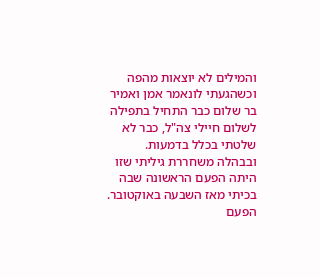והמילים לא יוצאות מהפה וכשהגעתי לונאמר אמן ואמיר בר שלום כבר התחיל בתפילה לשלום חיילי צה"ל, כבר לא שלטתי בכלל בדמעות. ובבהלה משחררת גיליתי שזו היתה הפעם הראשונה שבה בכיתי מאז השבעה באוקטובר. הפעם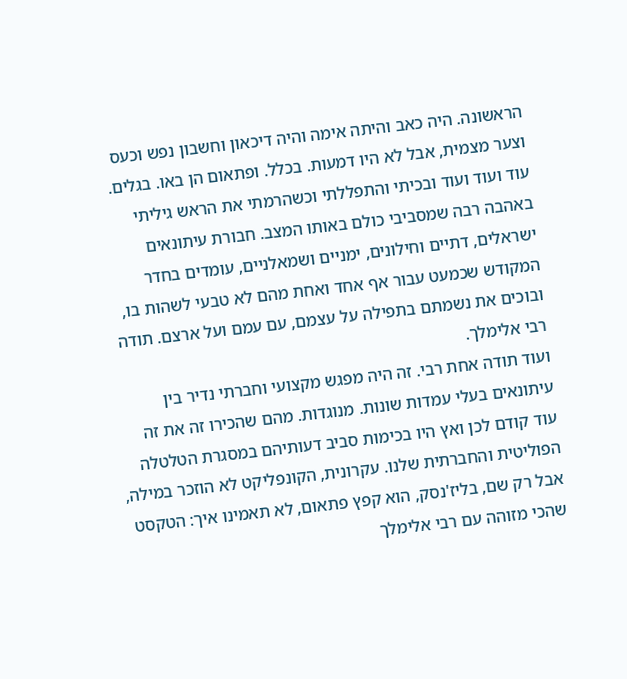הראשונה. היה כאב והיתה אימה והיה דיכאון וחשבון נפש וכעס וצער מצמית, אבל לא היו דמעות. בכלל. ופתאום הן באו. בגלים. עוד ועוד ועוד ובכיתי והתפללתי וכשהרמתי את הראש גיליתי באהבה רבה שמסביבי כולם באותו המצב. חבורת עיתונאים ישראלים, דתיים וחילונים, ימניים ושמאלניים, עומדים בחדר המקודש שכמעט עבור אף אחד ואחת מהם לא טבעי לשהות בו, ובוכים את נשמתם בתפילה על עצמם, עם עמם ועל ארצם. תודה רבי אלימלך.
ועוד תודה אחת רבי. זה היה מפגש מקצועי וחברתי נדיר בין עיתונאים בעלי עמדות שונות. מנוגדות. מהם שהכירו זה את זה עוד קודם לכן ואץ היו בכימות סביב דעותיהם במסגרת הטלטלה הפוליטית והחברתית שלנו. עקרונית, הקונפליקט לא הוזכר במילה, אבל רק שם, בליז'נסק, הוא קפץ פתאום, לא תאמינו איך: הטקסט שהכי מזוהה עם רבי אלימלך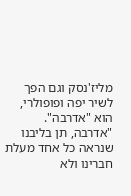מליז'נסק וגם הפך לשיר יפה ופופולרי, הוא "אדרבה". "אדרבה, תן בליבנו שנראה כל אחד מעלת חברינו ולא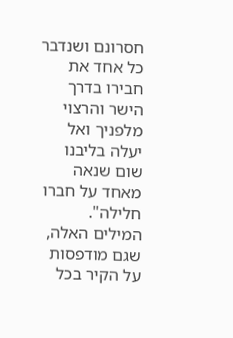חסרונם ושנדבר כל אחד את חבירו בדרך הישר והרצוי מלפניך ואל יעלה בליבנו שום שנאה מאחד על חברו חלילה". המילים האלה, שגם מודפסות על הקיר בכל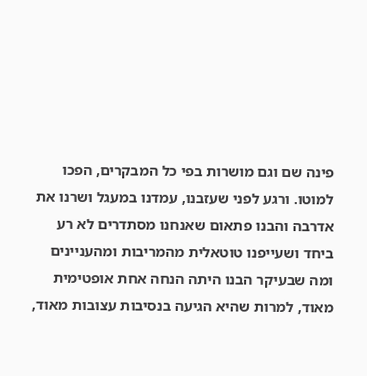פינה שם וגם מושרות בפי כל המבקרים, הפכו למוטו. ורגע לפני שעזבנו, עמדנו במעגל ושרנו את אדרבה והבנו פתאום שאנחנו מסתדרים לא רע ביחד ושעייפנו טוטאלית מהמריבות ומהעניינים ומה שבעיקר הבנו היתה הנחה אחת אופטימית מאוד, למרות שהיא הגיעה בנסיבות עצובות מאוד,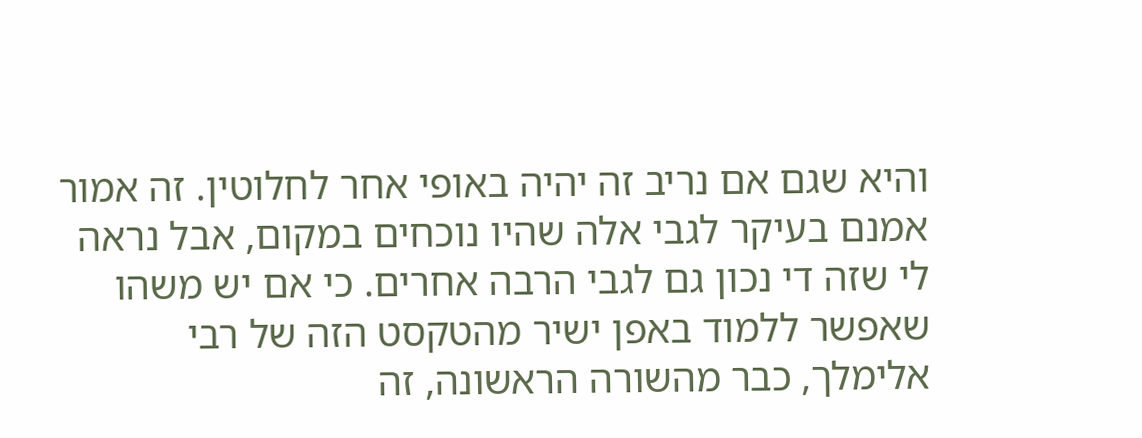והיא שגם אם נריב זה יהיה באופי אחר לחלוטין. זה אמור אמנם בעיקר לגבי אלה שהיו נוכחים במקום, אבל נראה לי שזה די נכון גם לגבי הרבה אחרים. כי אם יש משהו שאפשר ללמוד באפן ישיר מהטקסט הזה של רבי אלימלך, כבר מהשורה הראשונה, זה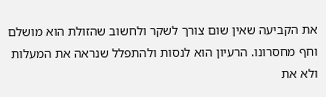את הקביעה שאין שום צורך לשקר ולחשוב שהזולת הוא מושלם וחף מחסרונו. הרעיון הוא לנסות ולהתפלל שנראה את המעלות ולא את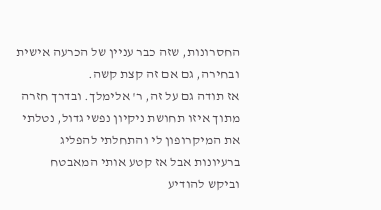החסרונות, שזה כבר עניין של הכרעה אישית ובחירה, גם אם זה קצת קשה.
אז תודה גם על זה, ר' אלימלך. ובדרך חזרה מתוך איזו תחושת ניקיון נפשי גדול, נטלתי את המיקרופון לי והתחלתי להפליג ברעיונות אבל אז קטע אותי המאבטח וביקש להודיע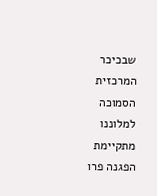שבכיכר המרכזית הסמוכה למלוננו מתקיימת הפגנה פרו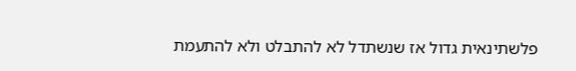פלשתינאית גדול אז שנשתדל לא להתבלט ולא להתעמת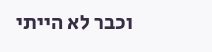וכבר לא הייתי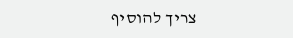צריך להוסיף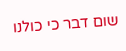שום דבר כי כולנו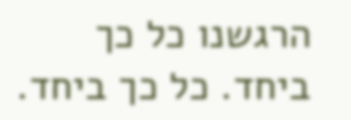הרגשנו כל כך ביחד. כל כך ביחד.